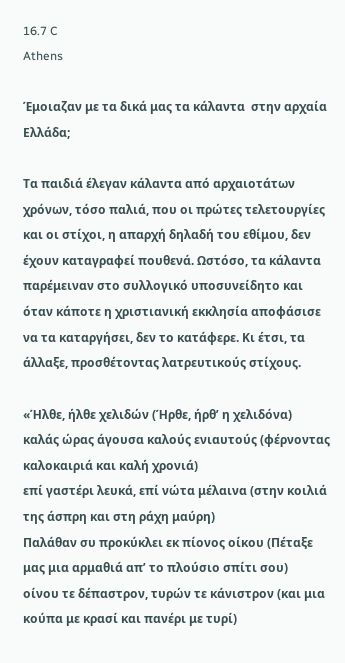16.7 C
Athens

Έμοιαζαν με τα δικά μας τα κάλαντα  στην αρχαία Ελλάδα;

Τα παιδιά έλεγαν κάλαντα από αρχαιοτάτων χρόνων, τόσο παλιά, που οι πρώτες τελετουργίες και οι στίχοι, η απαρχή δηλαδή του εθίμου, δεν έχουν καταγραφεί πουθενά. Ωστόσο, τα κάλαντα παρέμειναν στο συλλογικό υποσυνείδητο και όταν κάποτε η χριστιανική εκκλησία αποφάσισε να τα καταργήσει, δεν το κατάφερε. Κι έτσι, τα άλλαξε, προσθέτοντας λατρευτικούς στίχους.

«Ήλθε, ήλθε χελιδών (Ήρθε, ήρθ’ η χελιδόνα)
καλάς ώρας άγουσα καλούς ενιαυτούς (φέρνοντας καλοκαιριά και καλή χρονιά)
επί γαστέρι λευκά, επί νώτα μέλαινα (στην κοιλιά της άσπρη και στη ράχη μαύρη)
Παλάθαν συ προκύκλει εκ πίονος οίκου (Πέταξε μας μια αρμαθιά απ’ το πλούσιο σπίτι σου)
οίνου τε δέπαστρον, τυρών τε κάνιστρον (και μια κούπα με κρασί και πανέρι με τυρί)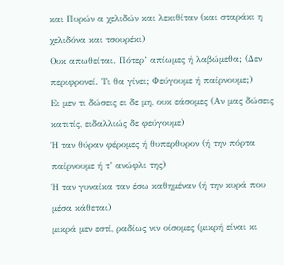και Πυρών α χελιδών και λεκιθίταν (και σταράκι η χελιδόνα και τσουρέκι)
Ουκ απωθείται. Πότερ’ απίωμες ή λαβώμεθα; (Δεν περιφρονεί. Τι θα γίνει; Φεύγουμε ή παίρνουμε;)
Ει μεν τι δώσεις ει δε μη, ουκ εάσομες (Αν μας δώσεις κατιτίς, ειδαλλιώς δε φεύγουμε)
Ή ταν θύραν φέρομες ή θυπερθυρον (ή την πόρτα παίρνουμε ή τ’ ανώφλι της)
Ή ταν γυναίκα ταν έσω καθημέναν (ή την κυρά που μέσα κάθεται)
μικρά μεν εστί, ραδίως νιν οίσομες (μικρή είναι κι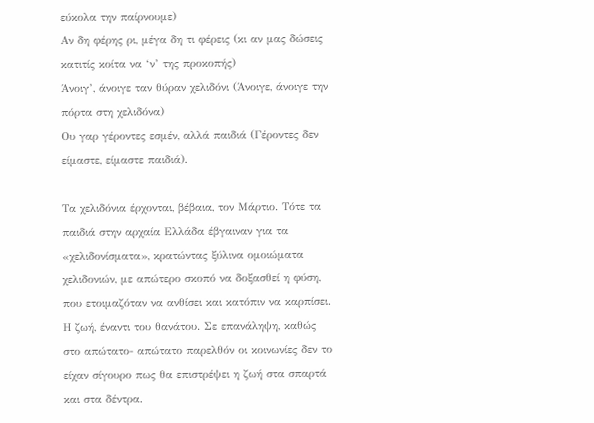εύκολα την παίρνουμε)
Αν δη φέρης ρι, μέγα δη τι φέρεις (κι αν μας δώσεις κατιτίς κοίτα να ‘ν’ της προκοπής)
Άνοιγ’, άνοιγε ταν θύραν χελιδόνι (Άνοιγε, άνοιγε την πόρτα στη χελιδόνα)
Ου γαρ γέροντες εσμέν, αλλά παιδιά (Γέροντες δεν είμαστε, είμαστε παιδιά).

Τα χελιδόνια έρχονται, βέβαια, τον Μάρτιο. Τότε τα παιδιά στην αρχαία Ελλάδα έβγαιναν για τα «χελιδονίσματα», κρατώντας ξύλινα ομοιώματα χελιδονιών, με απώτερο σκοπό να δοξασθεί η φύση, που ετοιμαζόταν να ανθίσει και κατόπιν να καρπίσει. Η ζωή, έναντι του θανάτου. Σε επανάληψη, καθώς στο απώτατο- απώτατο παρελθόν οι κοινωνίες δεν το είχαν σίγουρο πως θα επιστρέψει η ζωή στα σπαρτά και στα δέντρα.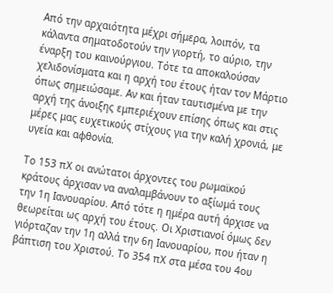Από την αρχαιότητα μέχρι σήμερα, λοιπόν, τα κάλαντα σηματοδοτούν την γιορτή, το αύριο, την έναρξη του καινούργιου. Τότε τα αποκαλούσαν χελιδονίσματα και η αρχή του έτους ήταν τον Μάρτιο όπως σημειώσαμε. Αν και ήταν ταυτισμένα με την αρχή της άνοιξης εμπεριέχουν επίσης όπως και στις μέρες μας ευχετικούς στίχους για την καλή χρονιά, με υγεία και αφθονία.

Το 153 πΧ οι ανώτατοι άρχοντες του ρωμαϊκού κράτους άρχισαν να αναλαμβάνουν το αξίωμά τους την 1η Ιανουαρίου. Από τότε η ημέρα αυτή άρχισε να θεωρείται ως αρχή του έτους. Οι Χριστιανοί όμως δεν γιόρταζαν την 1η αλλά την 6η Ιανουαρίου, που ήταν η βάπτιση του Χριστού. Το 354 πΧ στα μέσα του 4ου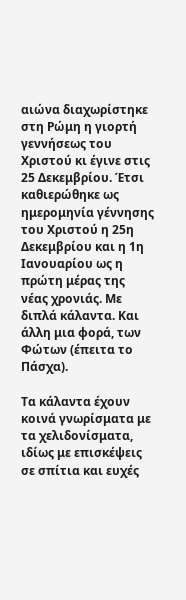αιώνα διαχωρίστηκε στη Ρώμη η γιορτή γεννήσεως του Χριστού κι έγινε στις 25 Δεκεμβρίου. Έτσι καθιερώθηκε ως ημερομηνία γέννησης του Χριστού η 25η Δεκεμβρίου και η 1η Ιανουαρίου ως η πρώτη μέρας της νέας χρονιάς. Με διπλά κάλαντα. Και άλλη μια φορά, των Φώτων (έπειτα το Πάσχα).

Τα κάλαντα έχουν κοινά γνωρίσματα με τα χελιδονίσματα, ιδίως με επισκέψεις σε σπίτια και ευχές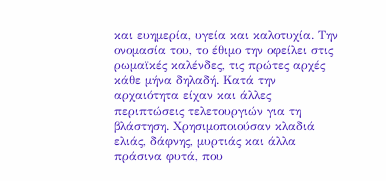και ευημερία, υγεία και καλοτυχία. Την ονομασία του, το έθιμο την οφείλει στις ρωμαϊκές καλένδες, τις πρώτες αρχές κάθε μήνα δηλαδή. Κατά την αρχαιότητα είχαν και άλλες περιπτώσεις τελετουργιών για τη βλάστηση. Χρησιμοποιούσαν κλαδιά ελιάς, δάφνης, μυρτιάς και άλλα πράσινα φυτά, που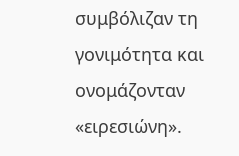συμβόλιζαν τη γονιμότητα και ονομάζονταν «ειρεσιώνη».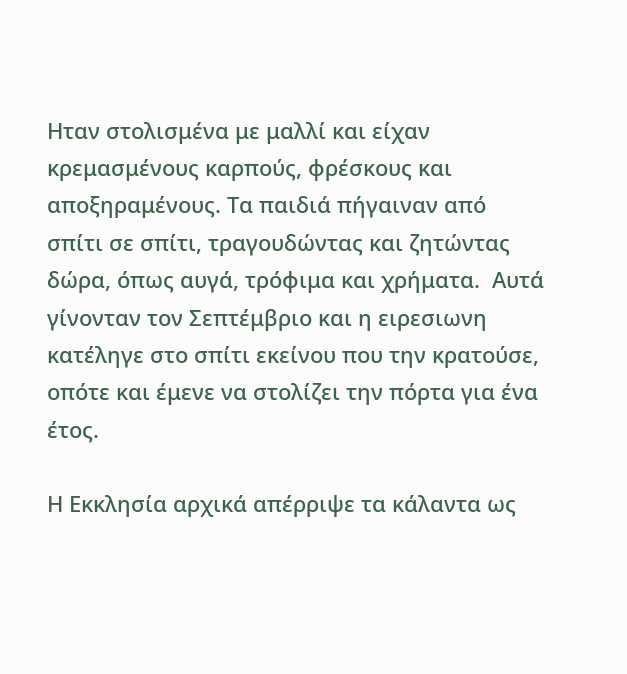Ηταν στολισμένα με μαλλί και είχαν κρεμασμένους καρπούς, φρέσκους και αποξηραμένους. Τα παιδιά πήγαιναν από σπίτι σε σπίτι, τραγουδώντας και ζητώντας δώρα, όπως αυγά, τρόφιμα και χρήματα.  Αυτά γίνονταν τον Σεπτέμβριο και η ειρεσιωνη κατέληγε στο σπίτι εκείνου που την κρατούσε, οπότε και έμενε να στολίζει την πόρτα για ένα έτος.

Η Εκκλησία αρχικά απέρριψε τα κάλαντα ως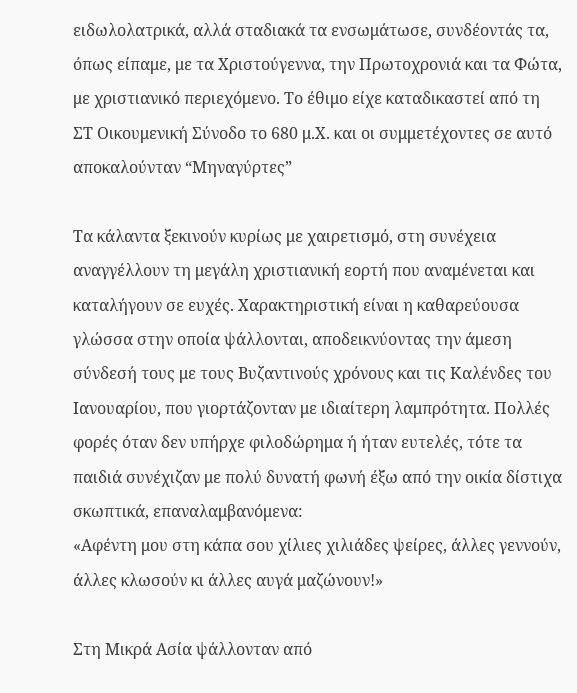ειδωλολατρικά, αλλά σταδιακά τα ενσωμάτωσε, συνδέοντάς τα, όπως είπαμε, με τα Χριστούγεννα, την Πρωτοχρονιά και τα Φώτα, με χριστιανικό περιεχόμενο. Το έθιμο είχε καταδικαστεί από τη ΣΤ Οικουμενική Σύνοδο το 680 μ.Χ. και οι συμμετέχοντες σε αυτό αποκαλούνταν “Μηναγύρτες”

Τα κάλαντα ξεκινούν κυρίως με χαιρετισμό, στη συνέχεια αναγγέλλουν τη μεγάλη χριστιανική εορτή που αναμένεται και καταλήγουν σε ευχές. Χαρακτηριστική είναι η καθαρεύουσα γλώσσα στην οποία ψάλλονται, αποδεικνύοντας την άμεση σύνδεσή τους με τους Βυζαντινούς χρόνους και τις Καλένδες του Ιανουαρίου, που γιορτάζονταν με ιδιαίτερη λαμπρότητα. Πολλές φορές όταν δεν υπήρχε φιλοδώρημα ή ήταν ευτελές, τότε τα παιδιά συνέχιζαν με πολύ δυνατή φωνή έξω από την οικία δίστιχα σκωπτικά, επαναλαμβανόμενα:
«Αφέντη μου στη κάπα σου χίλιες χιλιάδες ψείρες, άλλες γεννούν, άλλες κλωσούν κι άλλες αυγά μαζώνουν!»

Στη Μικρά Ασία ψάλλονταν από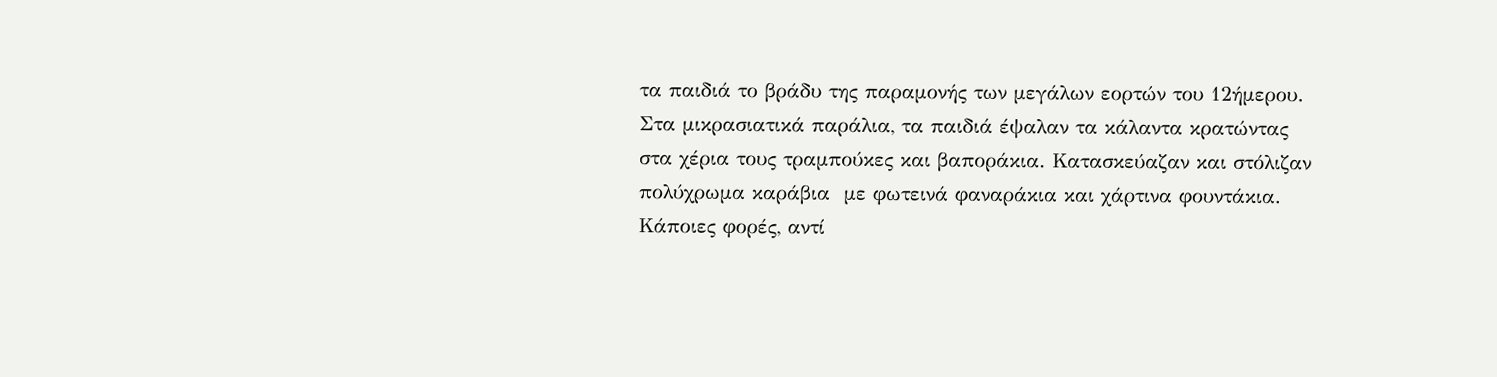τα παιδιά το βράδυ της παραμονής των μεγάλων εορτών του 12ήμερου. Στα μικρασιατικά παράλια, τα παιδιά έψαλαν τα κάλαντα κρατώντας στα χέρια τους τραμπούκες και βαποράκια. Κατασκεύαζαν και στόλιζαν πολύχρωμα καράβια  με φωτεινά φαναράκια και χάρτινα φουντάκια. Κάποιες φορές, αντί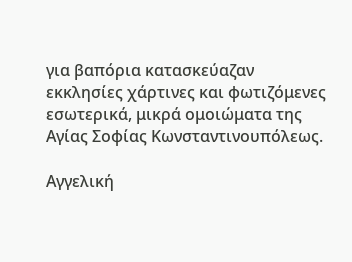για βαπόρια κατασκεύαζαν εκκλησίες χάρτινες και φωτιζόμενες εσωτερικά, μικρά ομοιώματα της Αγίας Σοφίας Κωνσταντινουπόλεως.

Αγγελική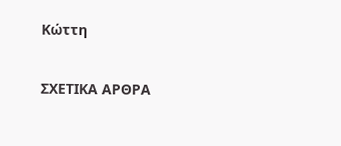Κώττη

ΣΧΕΤΙΚΑ ΑΡΘΡΑ